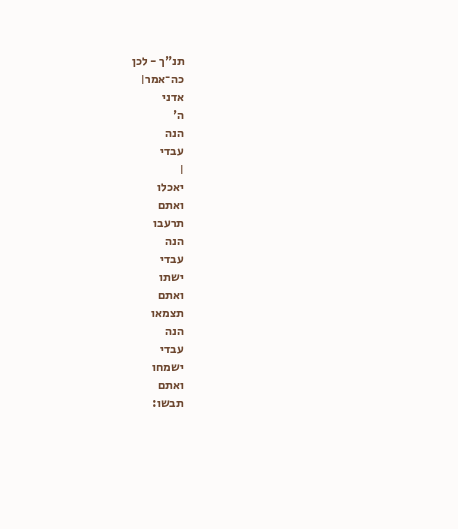תנ"ך - לכן
כה־אמר׀
אדני
ה'
הנה
עבדי
׀
יאכלו
ואתם
תרעבו
הנה
עבדי
ישתו
ואתם
תצמאו
הנה
עבדי
ישמחו
ואתם
תבשו: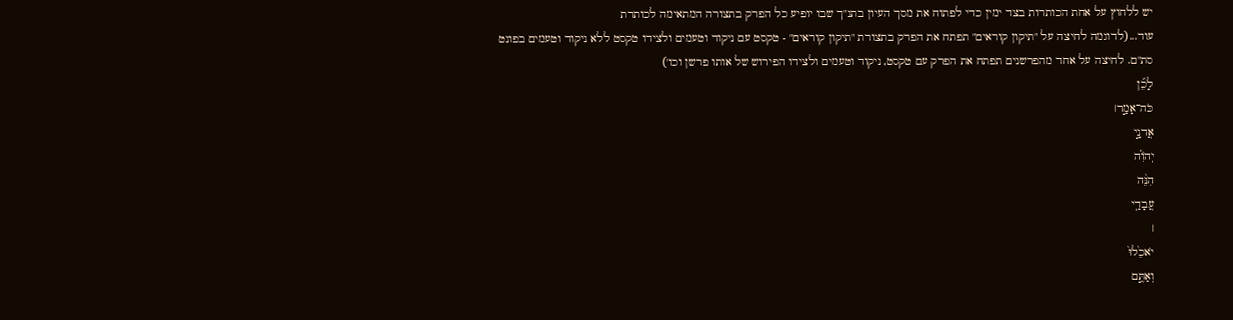יש ללחוץ על אחת הכותרות בצד ימין כדי לפתוח את מסך העיון בתנ"ך שבו יופיע כל הפרק בתצורה המתאימה לכותרת
עוד...(לדוגמה לחיצה על "תיקון קוראים" תפתח את הפרק בתצורת "תיקון קוראים" - טקסט עם ניקוד וטעמים ולצידו טקסט ללא ניקוד וטעמים בפונט סת"ם. לחיצה על אחד מהפרשנים תפתח את הפרק עם טקסט, ניקוד וטעמים ולצידו הפירוש של אותו פרשן וכו')
לָכֵ֞ן
כֹּה־אָמַ֣ר׀
אֲדנָ֣י
יְהֹוִ֗ה
הִנֵּ֨ה
עֲבָדַ֤י
׀
יֹאכֵ֙לוּ֙
וְאַתֶּ֣ם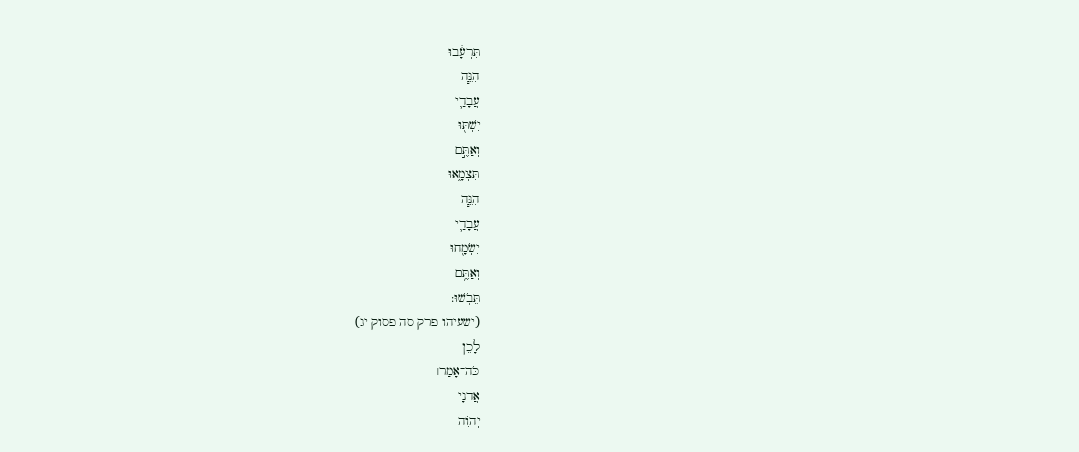תִּרְעָ֔בוּ
הִנֵּ֧ה
עֲבָדַ֛י
יִשְׁתּ֖וּ
וְאַתֶּ֣ם
תִּצְמָ֑אוּ
הִנֵּ֧ה
עֲבָדַ֛י
יִשְׂמָ֖חוּ
וְאַתֶּ֥ם
תֵּבֹֽשׁוּ:
(ישעיהו פרק סה פסוק יג)
לָכֵן
כֹּה־אָמַר׀
אֲדנָי
יְהֹוִה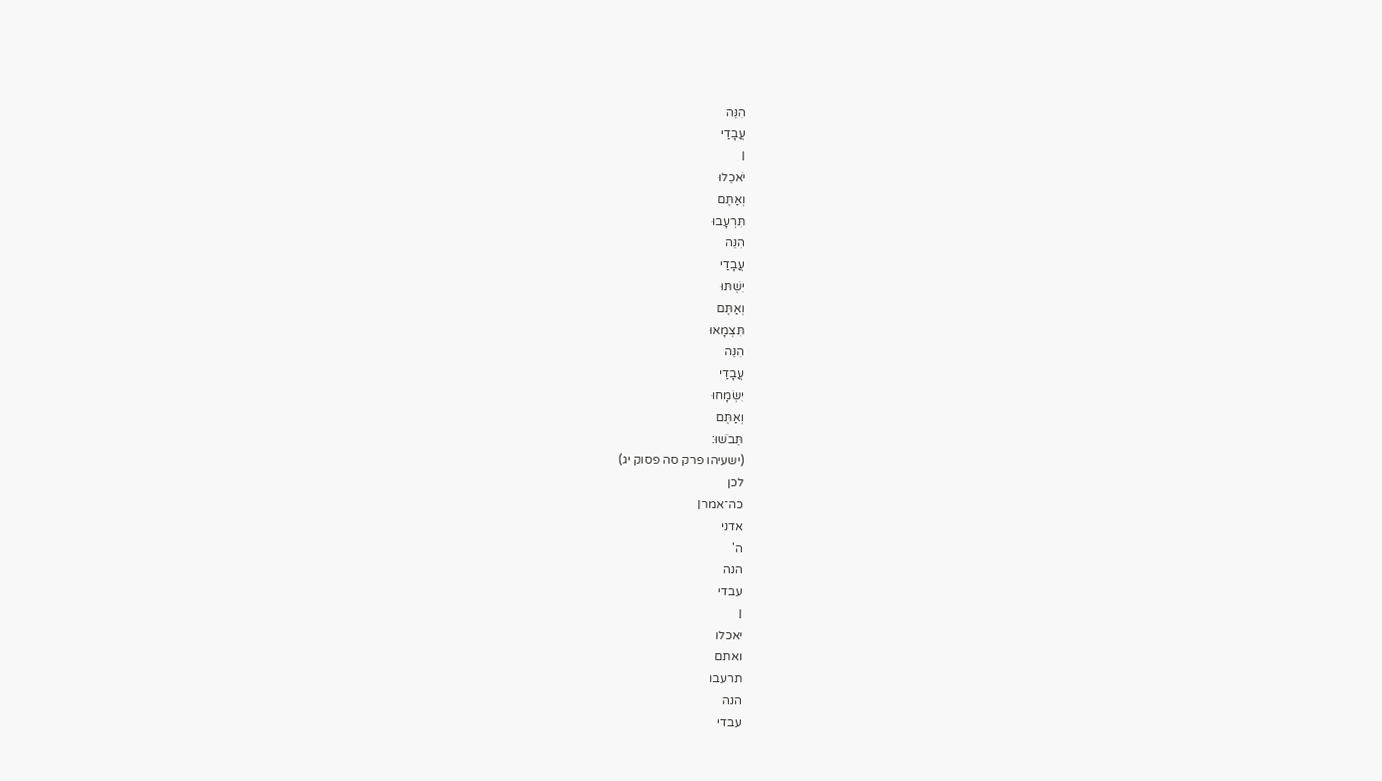הִנֵּה
עֲבָדַי
׀
יֹאכֵלוּ
וְאַתֶּם
תִּרְעָבוּ
הִנֵּה
עֲבָדַי
יִשְׁתּוּ
וְאַתֶּם
תִּצְמָאוּ
הִנֵּה
עֲבָדַי
יִשְׂמָחוּ
וְאַתֶּם
תֵּבֹשׁוּ:
(ישעיהו פרק סה פסוק יג)
לכן
כה־אמר׀
אדני
ה'
הנה
עבדי
׀
יאכלו
ואתם
תרעבו
הנה
עבדי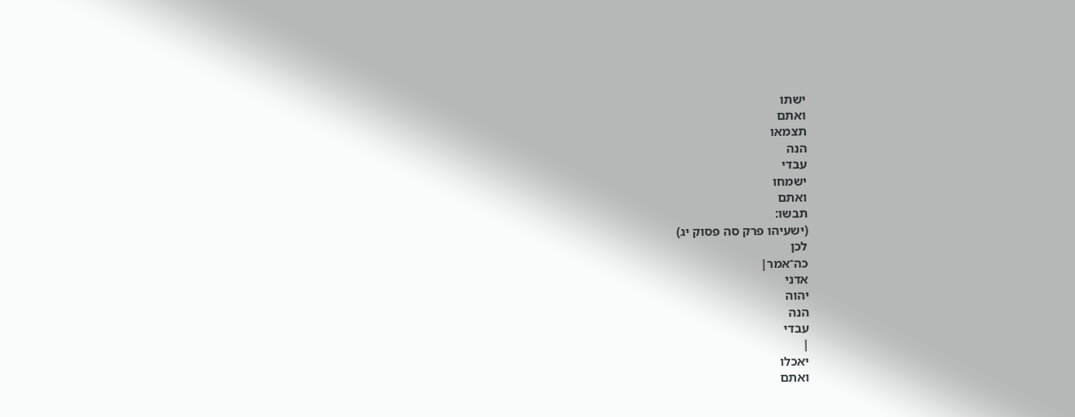ישתו
ואתם
תצמאו
הנה
עבדי
ישמחו
ואתם
תבשו:
(ישעיהו פרק סה פסוק יג)
לכן
כה־אמר׀
אדני
יהוה
הנה
עבדי
׀
יאכלו
ואתם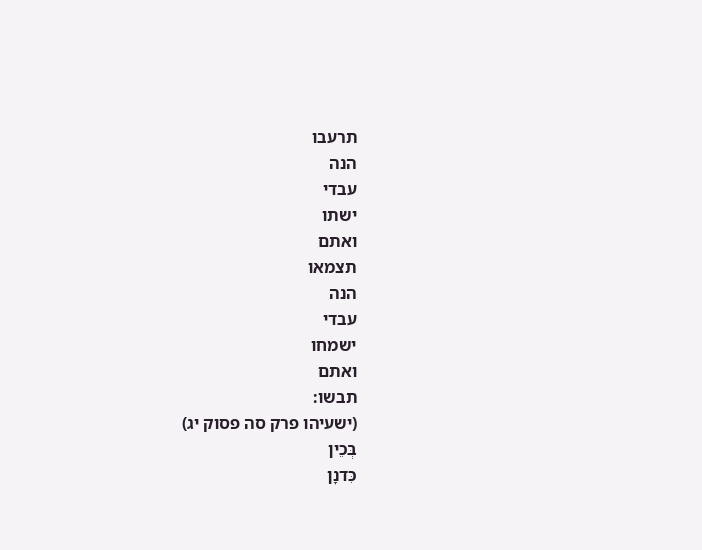תרעבו
הנה
עבדי
ישתו
ואתם
תצמאו
הנה
עבדי
ישמחו
ואתם
תבשו:
(ישעיהו פרק סה פסוק יג)
בְּכֵין
כִּדנָן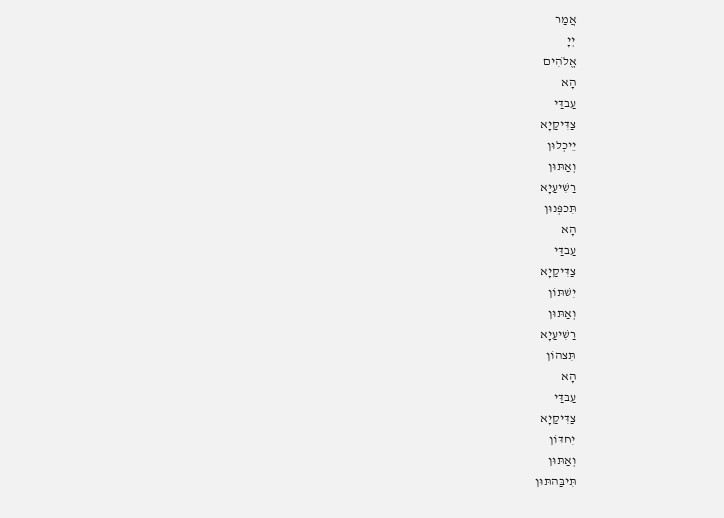אֲמַר
יְיָ
אֱלֹהִים
הָא
עַבדַּי
צַדִּיקַיָא
יֵיכְלוּן
וְאַתּוּן
רַשִׁיעַיָא
תִּכפְּנוּן
הָא
עַבדַּי
צַדִּיקַיָא
יִשׁתּוֹן
וְאַתּוּן
רַשִׁיעַיָא
תִּצהוֹן
הָא
עַבדַּי
צַדִּיקַיָא
יִחדּוֹן
וְאַתּוּן
תִּיבַּהתּוּן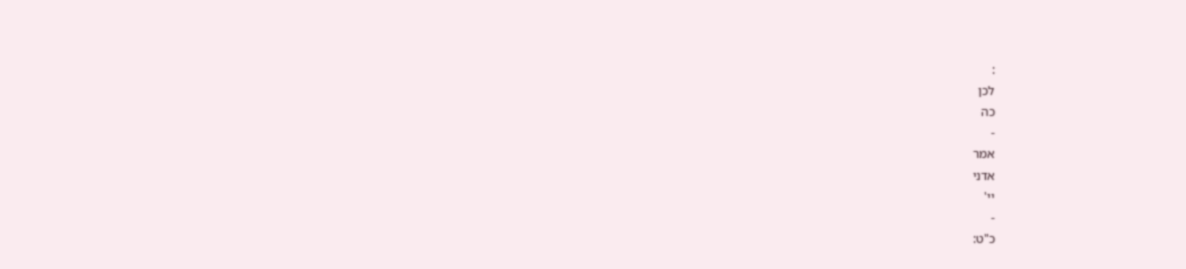:
לכן
כה
-
אמר
אדני
יי'
-
כ"ט: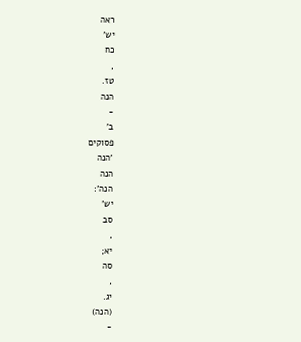ראה
יש'
כח
,
טז.
הנה
-
ב'
פסוקים
'הנה
הנה
הנה':
יש'
סב
,
יא;
סה
,
יג.
(הנה)
-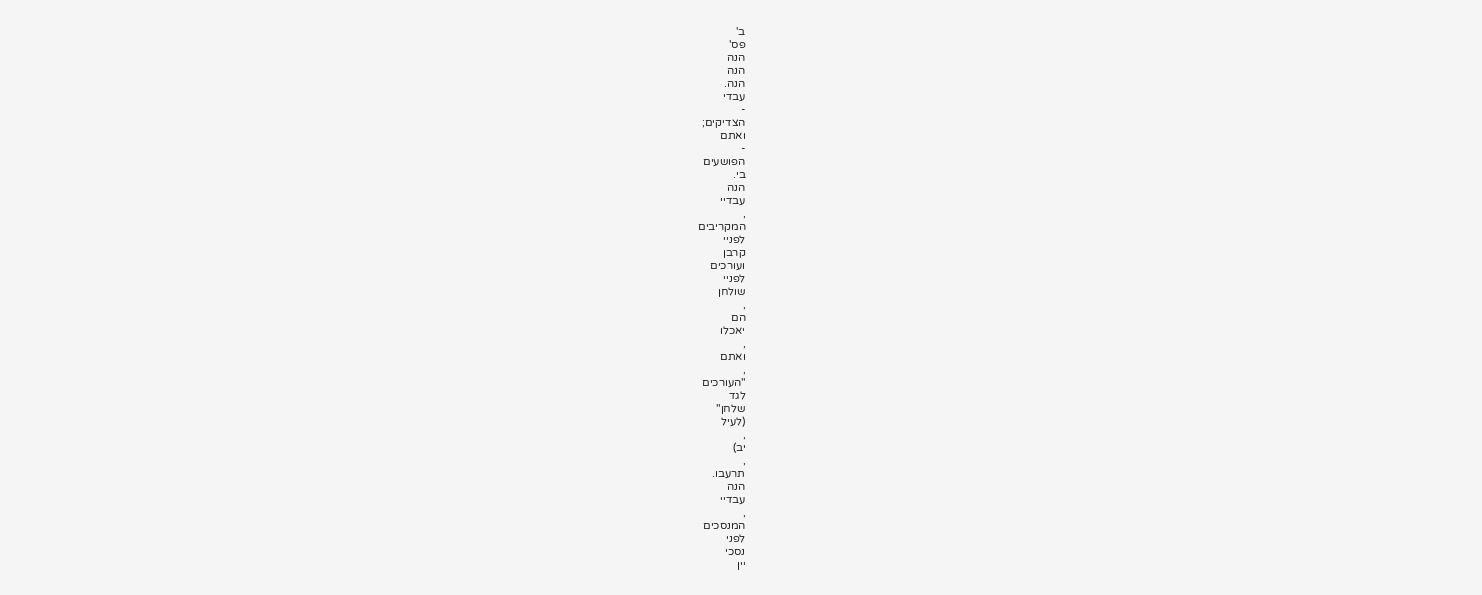ב'
פס'
הנה
הנה
הנה.
עבדי
-
הצדיקים;
ואתם
-
הפושעים
בי.
הנה
עבדיי
,
המקריבים
לפניי
קרבן
ועורכים
לפניי
שולחן
,
הם
יאכלו
,
ואתם
,
"העורכים
לגד
שלחן"
(לעיל
,
יב)
,
תרעבו.
הנה
עבדיי
,
המנסכים
לפני
נסכי
יין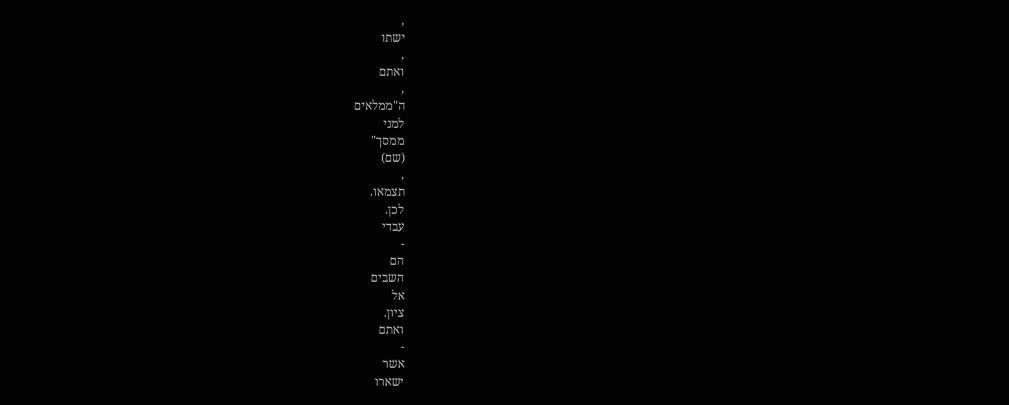,
ישתו
,
ואתם
,
ה"ממלאים
למני
ממסך"
(שם)
,
תצמאו.
לכן.
עבדי
-
הם
השבים
אל
ציון.
ואתם
-
אשר
ישארו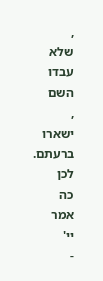,
שלא
עבדו
השם
,
ישארו
ברעתם.
לכן
כה
אמר
יי'
-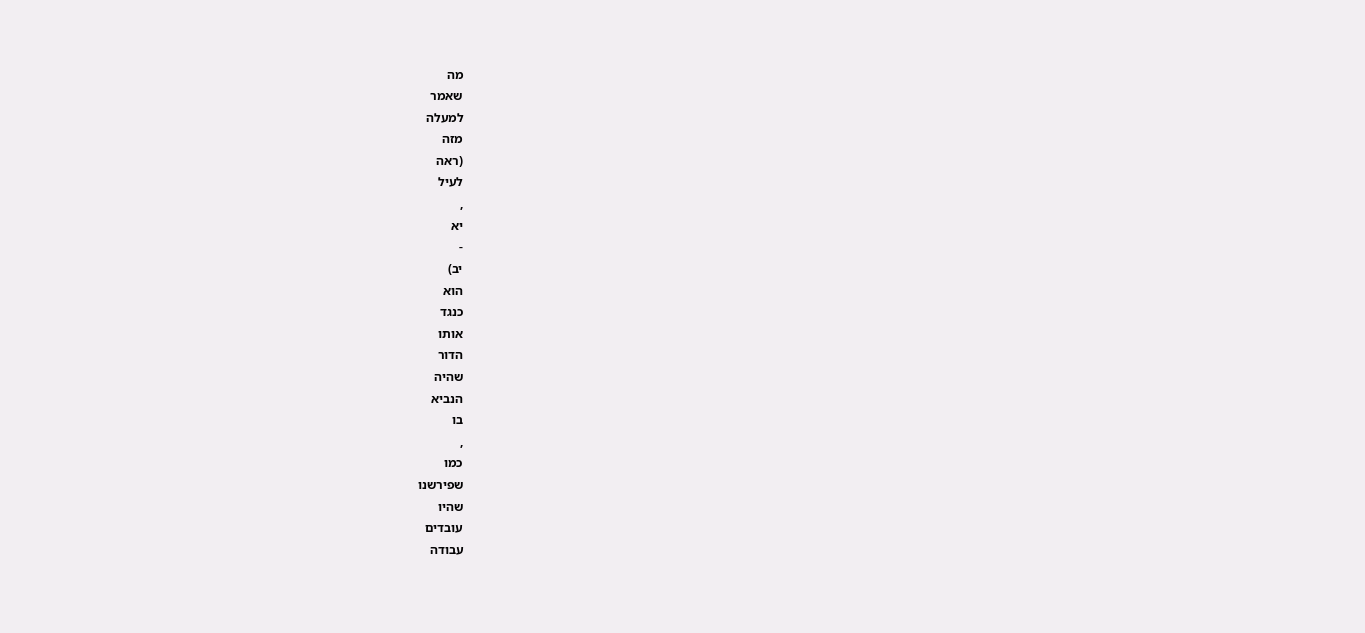מה
שאמר
למעלה
מזה
(ראה
לעיל
,
יא
-
יב)
הוא
כנגד
אותו
הדור
שהיה
הנביא
בו
,
כמו
שפירשנו
שהיו
עובדים
עבודה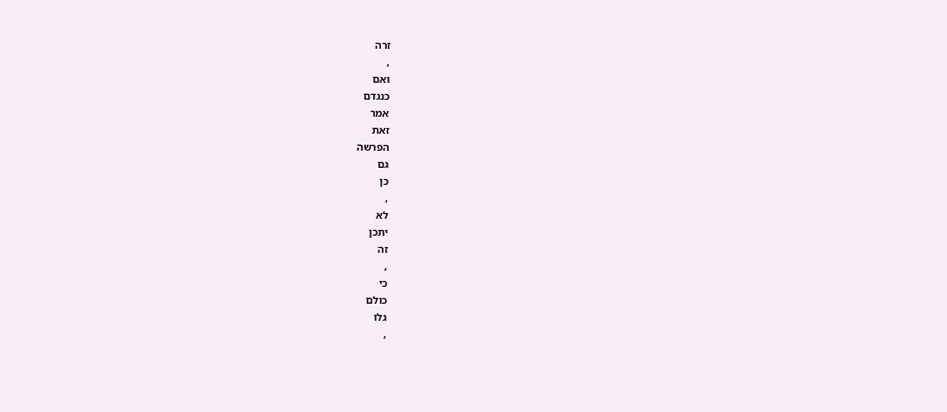זרה
,
ואם
כנגדם
אמר
זאת
הפרשה
גם
כן
,
לא
יתכן
זה
,
כי
כולם
גלו
,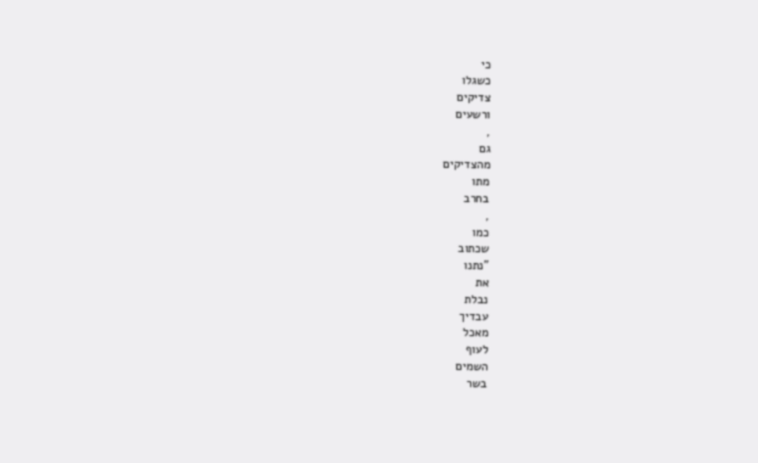כי
כשגלו
צדיקים
ורשעים
,
גם
מהצדיקים
מתו
בחרב
,
כמו
שכתוב
"נתנו
את
נבלת
עבדיך
מאכל
לעוף
השמים
בשר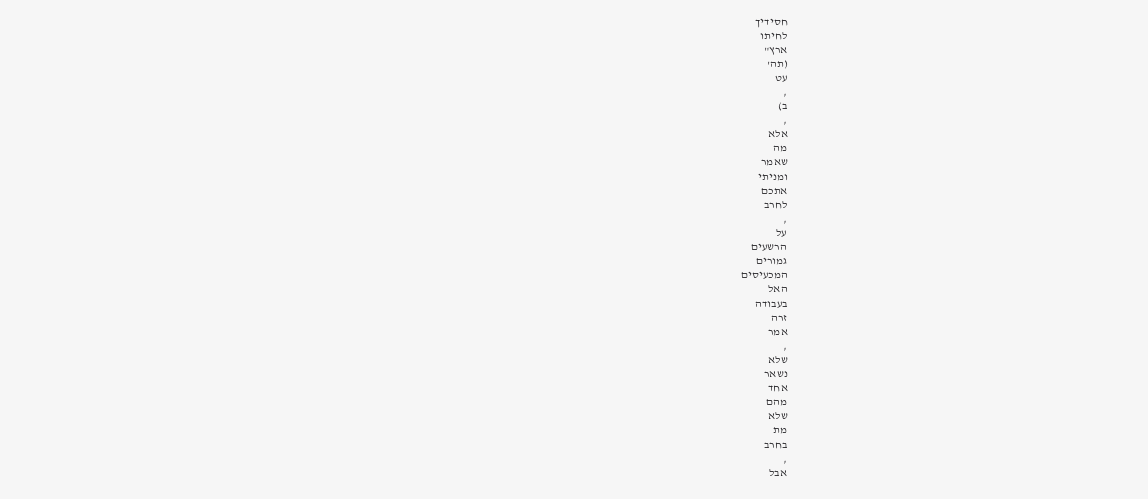חסידיך
לחיתו
ארץ"
(תה'
עט
,
ב)
,
אלא
מה
שאמר
ומניתי
אתכם
לחרב
,
על
הרשעים
גמורים
המכעיסים
האל
בעבודה
זרה
אמר
,
שלא
נשאר
אחד
מהם
שלא
מת
בחרב
,
אבל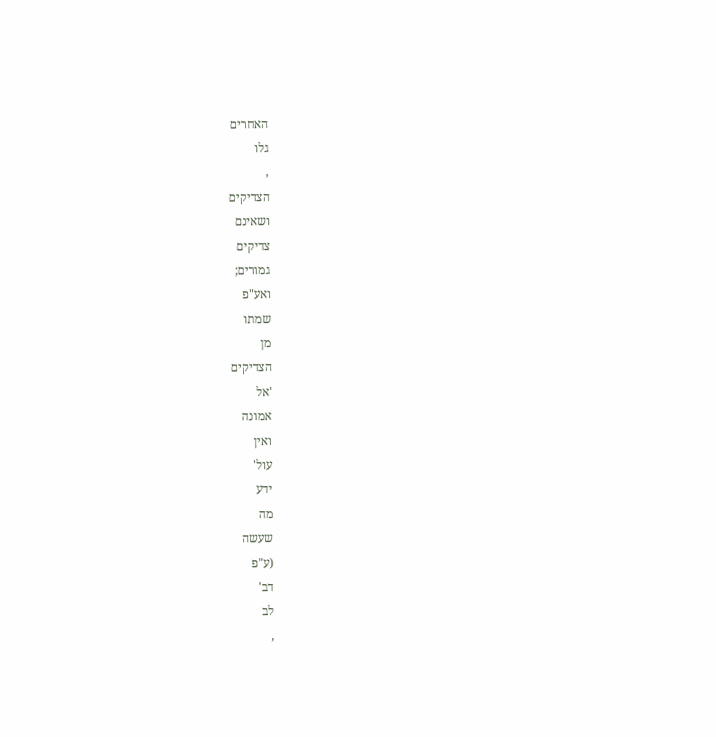האחרים
גלו
,
הצדיקים
ושאינם
צדיקים
גמורים;
ואע"פ
שמתו
מן
הצדיקים
'אל
אמונה
ואין
עול'
ידע
מה
שעשה
(ע"פ
דב'
לב
,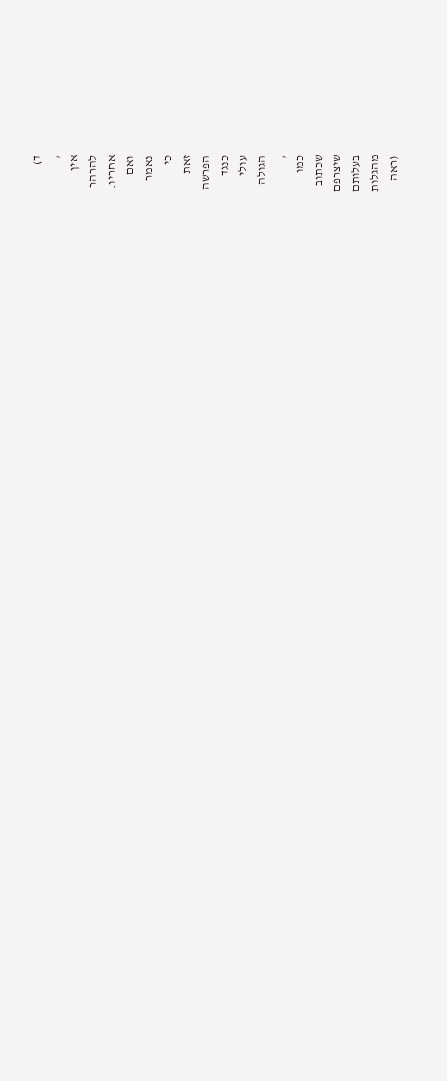ד)
,
אין
להרהר
אחריו.
ואם
נאמר
כי
זאת
הפרשה
כנגד
עולי
הגולה
,
כמו
שכתוב
שיצרפם
בעלותם
מהגלות
(ראה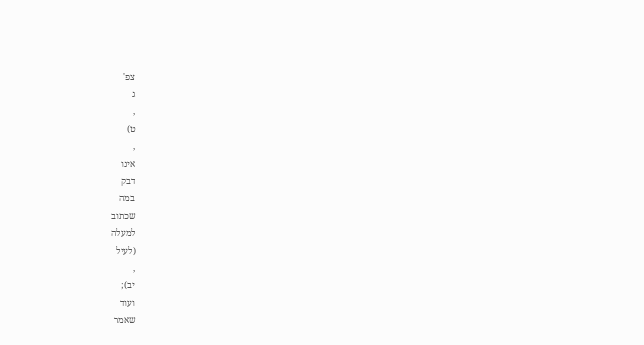צפ'
ג
,
ט)
,
אינו
דבק
במה
שכתוב
למעלה
(לעיל
,
יב);
ועוד
שאמר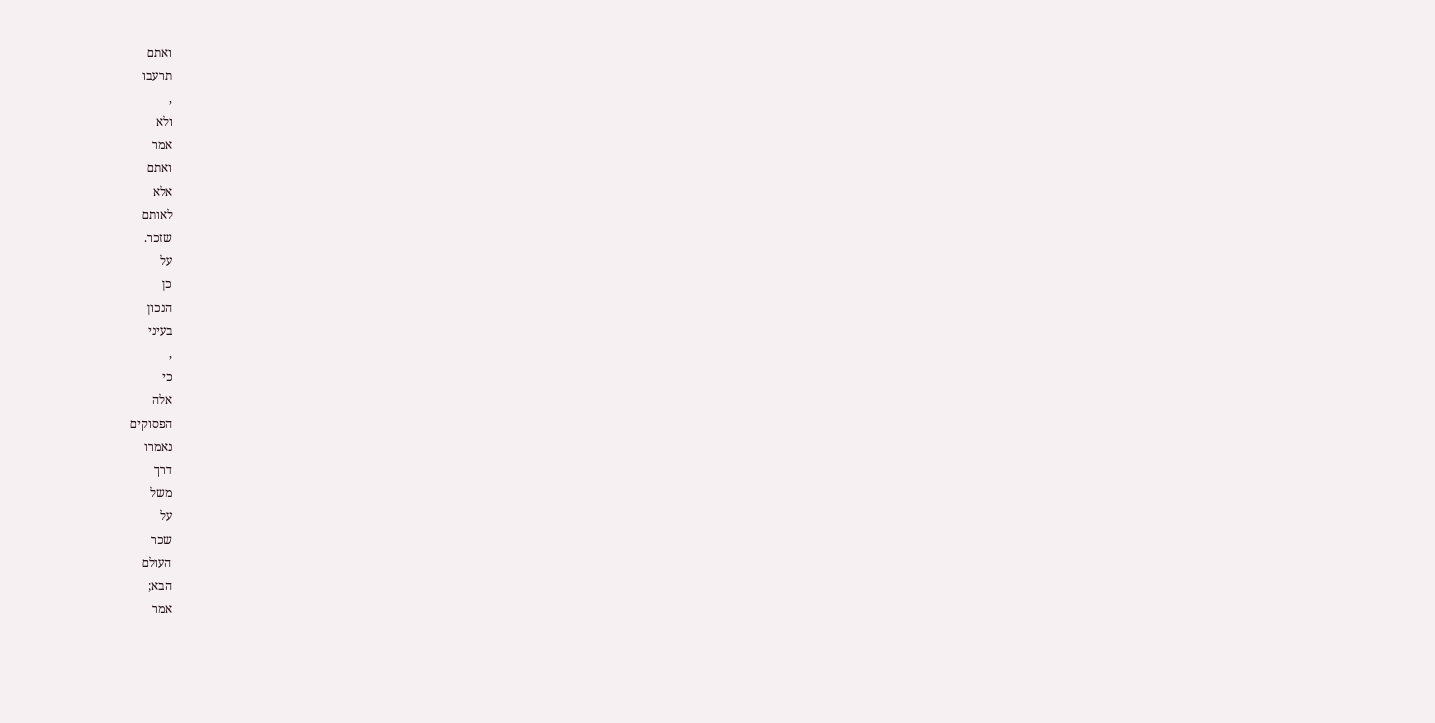ואתם
תרעבו
,
ולא
אמר
ואתם
אלא
לאותם
שזכר.
על
כן
הנכון
בעיני
,
כי
אלה
הפסוקים
נאמרו
דרך
משל
על
שכר
העולם
הבא;
אמר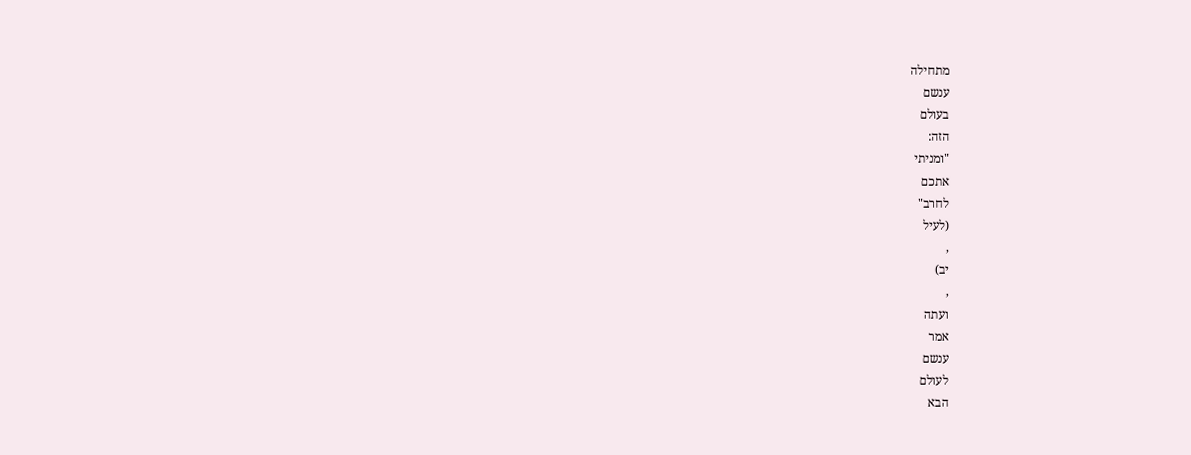מתחילה
ענשם
בעולם
הזה:
"ומניתי
אתכם
לחרב"
(לעיל
,
יב)
,
ועתה
אמר
ענשם
לעולם
הבא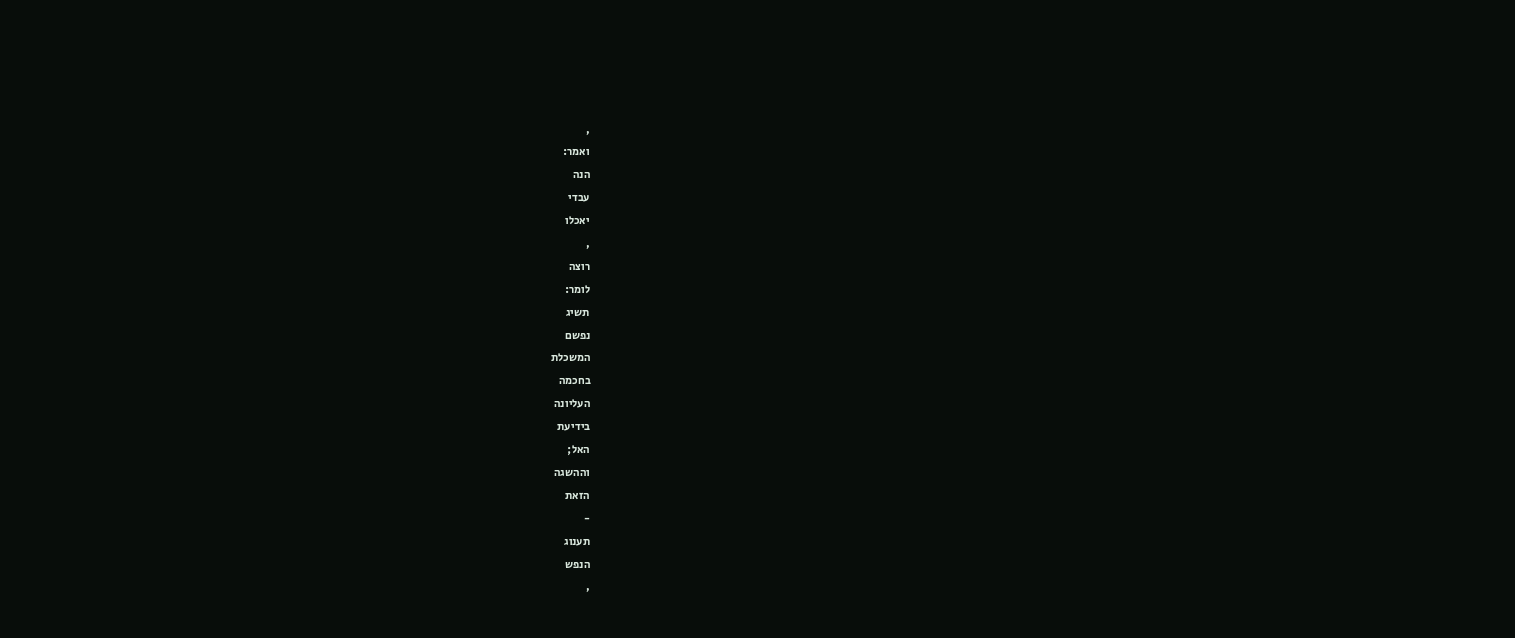,
ואמר:
הנה
עבדי
יאכלו
,
רוצה
לומר:
תשיג
נפשם
המשכלת
בחכמה
העליונה
בידיעת
האל;
וההשגה
הזאת
-
תענוג
הנפש
,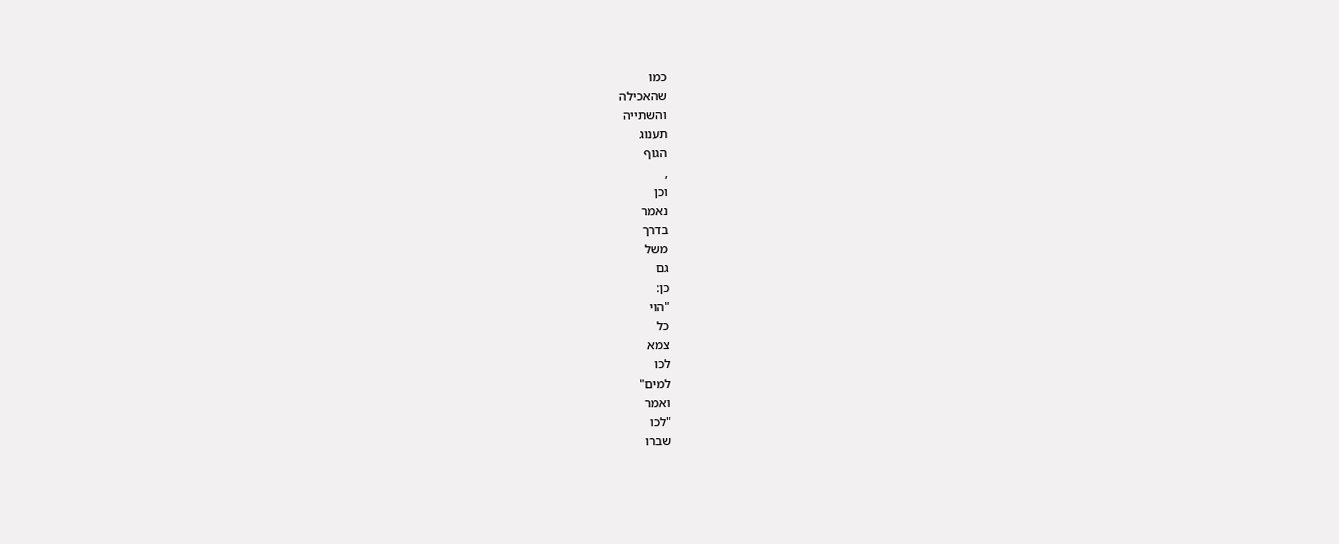כמו
שהאכילה
והשתייה
תענוג
הגוף
,
וכן
נאמר
בדרך
משל
גם
כן:
"הוי
כל
צמא
לכו
למים"
ואמר
"לכו
שברו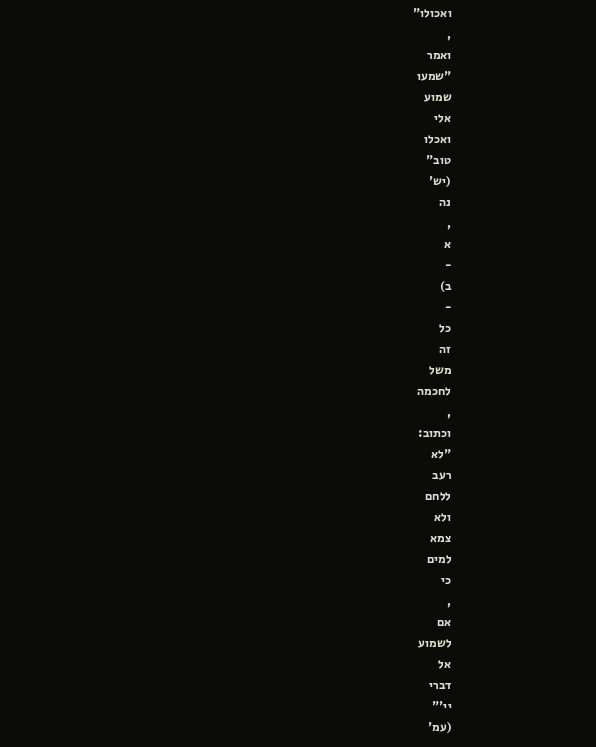ואכולו"
,
ואמר
"שמעו
שמוע
אלי
ואכלו
טוב"
(יש'
נה
,
א
-
ב)
-
כל
זה
משל
לחכמה
,
וכתוב:
"לא
רעב
ללחם
ולא
צמא
למים
כי
,
אם
לשמוע
אל
דברי
יי'"
(עמ'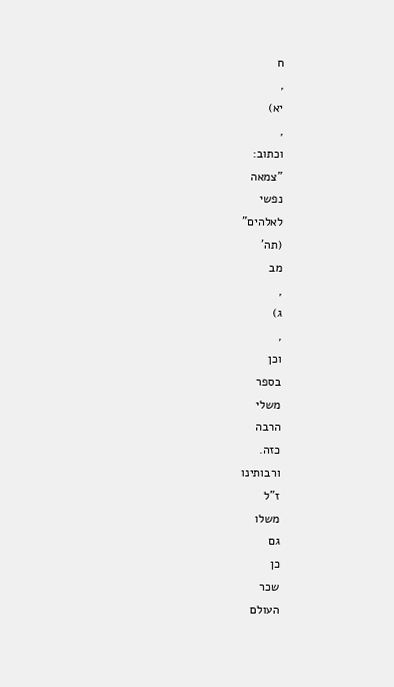ח
,
יא)
,
וכתוב:
"צמאה
נפשי
לאלהים"
(תה'
מב
,
ג)
,
וכן
בספר
משלי
הרבה
כזה.
ורבותינו
ז"ל
משלו
גם
כן
שכר
העולם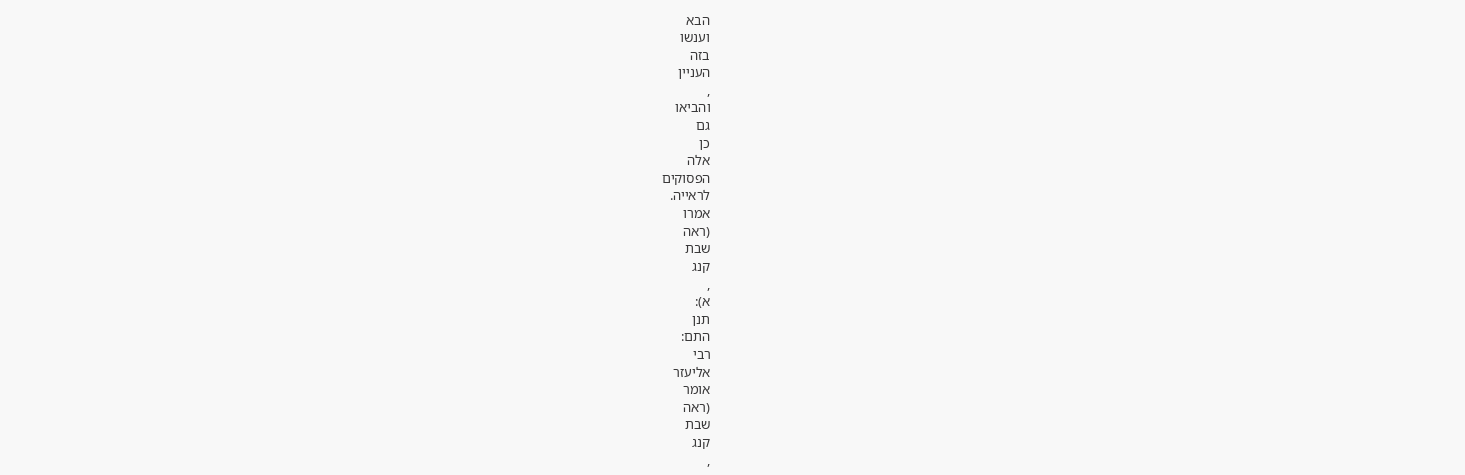הבא
וענשו
בזה
העניין
,
והביאו
גם
כן
אלה
הפסוקים
לראייה.
אמרו
(ראה
שבת
קנג
,
א):
תנן
התם:
רבי
אליעזר
אומר
(ראה
שבת
קנג
,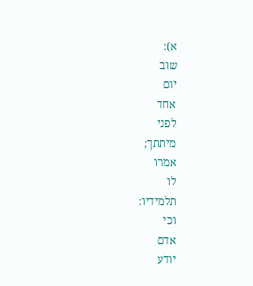א):
שוב
יום
אחד
לפני
מיתתך;
אמרו
לו
תלמידיו:
וכי
אדם
יודע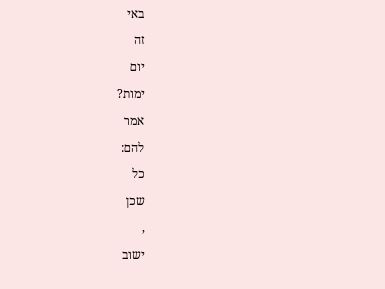באי
זה
יום
ימות?
אמר
להם:
כל
שכן
,
ישוב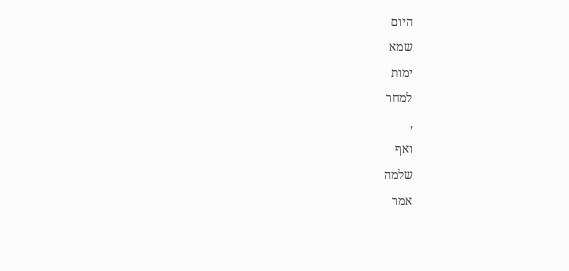היום
שמא
ימות
למחר
,
ואף
שלמה
אמר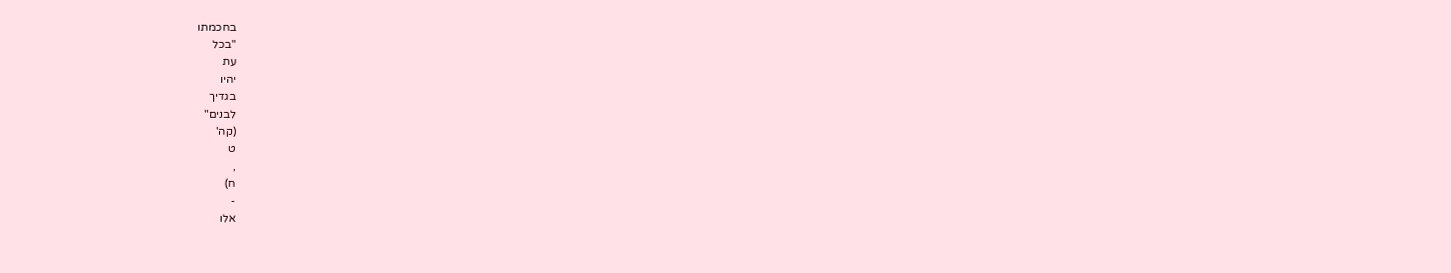בחכמתו
"בכל
עת
יהיו
בגדיך
לבנים"
(קה'
ט
,
ח)
-
אלו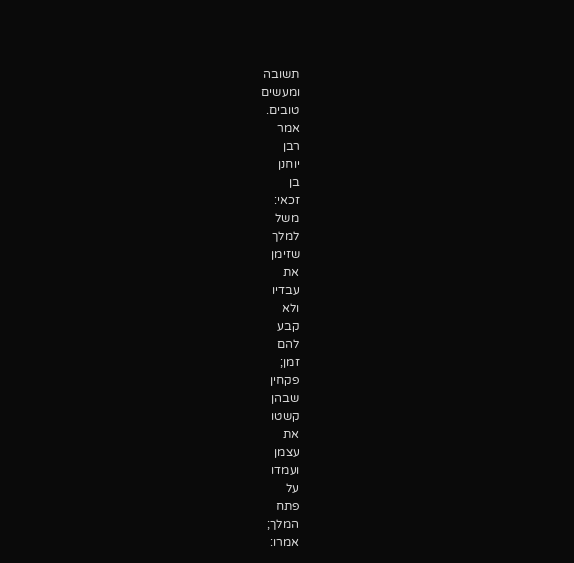תשובה
ומעשים
טובים.
אמר
רבן
יוחנן
בן
זכאי:
משל
למלך
שזימן
את
עבדיו
ולא
קבע
להם
זמן;
פקחין
שבהן
קשטו
את
עצמן
ועמדו
על
פתח
המלך;
אמרו: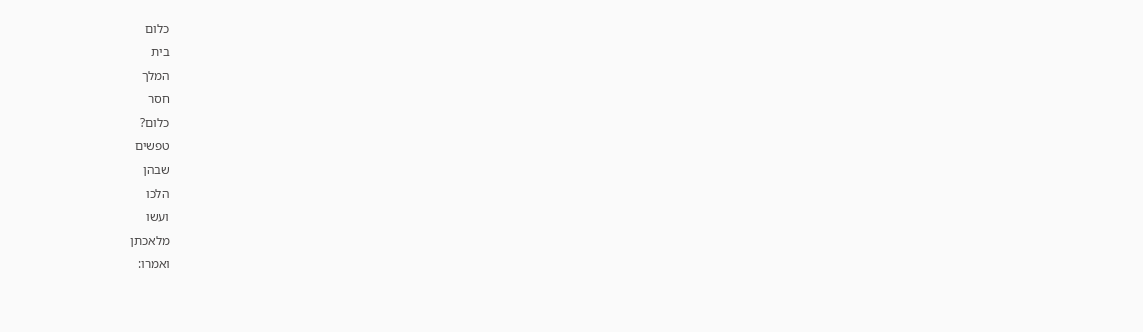כלום
בית
המלך
חסר
כלום?
טפשים
שבהן
הלכו
ועשו
מלאכתן
ואמרו: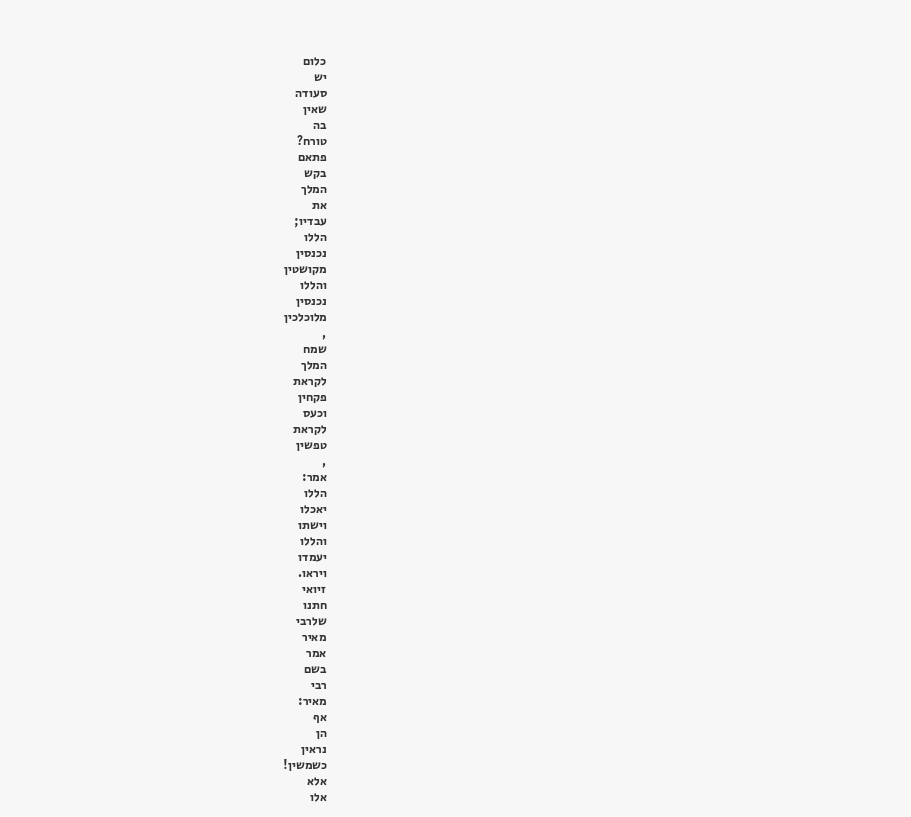כלום
יש
סעודה
שאין
בה
טורח?
פתאם
בקש
המלך
את
עבדיו;
הללו
נכנסין
מקושטין
והללו
נכנסין
מלוכלכין
,
שמח
המלך
לקראת
פקחין
וכעס
לקראת
טפשין
,
אמר:
הללו
יאכלו
וישתו
והללו
יעמדו
ויראו.
זיואי
חתנו
שלרבי
מאיר
אמר
בשם
רבי
מאיר:
אף
הן
נראין
כשמשין!
אלא
אלו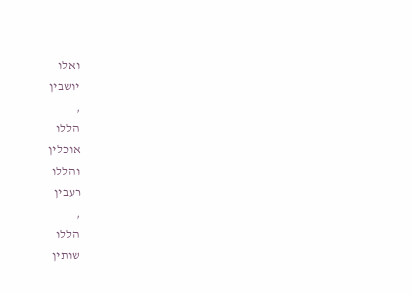ואלו
יושבין
,
הללו
אוכלין
והללו
רעבין
,
הללו
שותין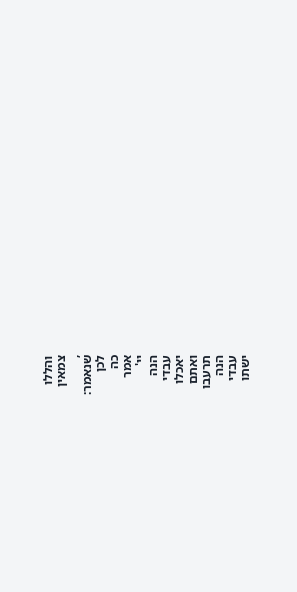והללו
צמאין
,
שנאמר:
לכן
כה
אמר
יי'
הנה
עבדי
יאכלו
ואתם
תרעבו
הנה
עבדי
ישתו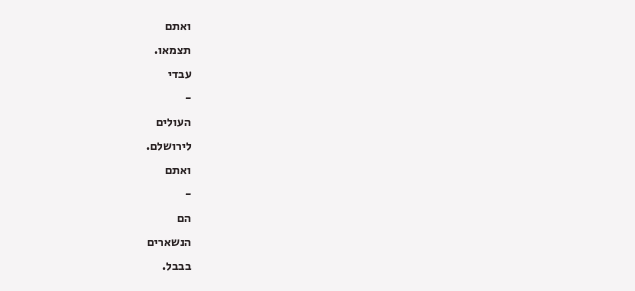ואתם
תצמאו.
עבדי
-
העולים
לירושלם.
ואתם
-
הם
הנשארים
בבבל.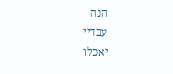הנה
עבדיי
יאכלו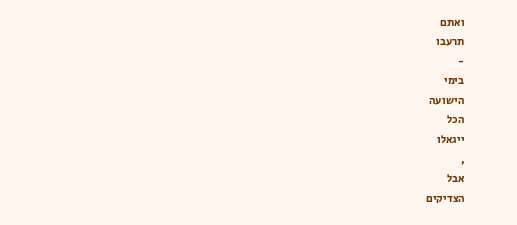ואתם
תרעבו
-
בימי
הישועה
הכל
ייגאלו
,
אבל
הצדיקים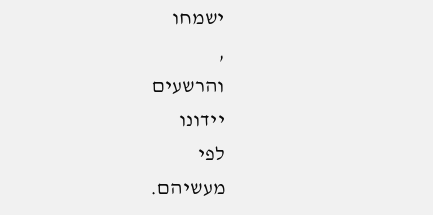ישמחו
,
והרשעים
יידונו
לפי
מעשיהם.